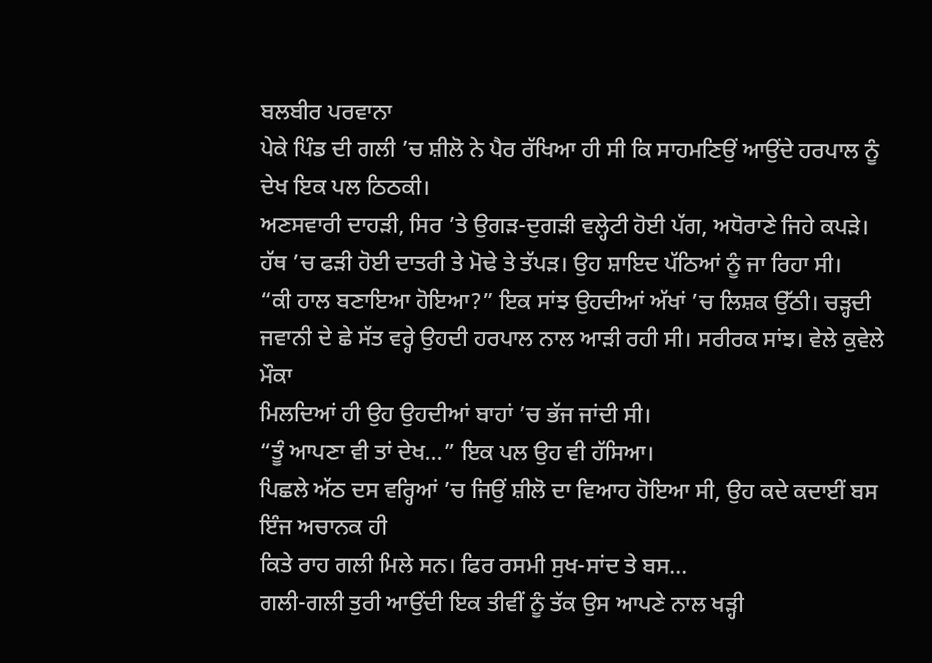ਬਲਬੀਰ ਪਰਵਾਨਾ
ਪੇਕੇ ਪਿੰਡ ਦੀ ਗਲੀ ’ਚ ਸ਼ੀਲੋ ਨੇ ਪੈਰ ਰੱਖਿਆ ਹੀ ਸੀ ਕਿ ਸਾਹਮਣਿਉਂ ਆਉਂਦੇ ਹਰਪਾਲ ਨੂੰ ਦੇਖ ਇਕ ਪਲ ਠਿਠਕੀ।
ਅਣਸਵਾਰੀ ਦਾਹੜੀ, ਸਿਰ ’ਤੇ ਉਗੜ-ਦੁਗੜੀ ਵਲ੍ਹੇਟੀ ਹੋਈ ਪੱਗ, ਅਧੋਰਾਣੇ ਜਿਹੇ ਕਪੜੇ। ਹੱਥ ’ਚ ਫੜੀ ਹੋਈ ਦਾਤਰੀ ਤੇ ਮੋਢੇ ਤੇ ਤੱਪੜ। ਉਹ ਸ਼ਾਇਦ ਪੱਠਿਆਂ ਨੂੰ ਜਾ ਰਿਹਾ ਸੀ।
“ਕੀ ਹਾਲ ਬਣਾਇਆ ਹੋਇਆ?” ਇਕ ਸਾਂਝ ਉਹਦੀਆਂ ਅੱਖਾਂ ’ਚ ਲਿਸ਼ਕ ਉੱਠੀ। ਚੜ੍ਹਦੀ ਜਵਾਨੀ ਦੇ ਛੇ ਸੱਤ ਵਰ੍ਹੇ ਉਹਦੀ ਹਰਪਾਲ ਨਾਲ ਆੜੀ ਰਹੀ ਸੀ। ਸਰੀਰਕ ਸਾਂਝ। ਵੇਲੇ ਕੁਵੇਲੇ ਮੌਕਾ
ਮਿਲਦਿਆਂ ਹੀ ਉਹ ਉਹਦੀਆਂ ਬਾਹਾਂ ’ਚ ਭੱਜ ਜਾਂਦੀ ਸੀ।
“ਤੂੰ ਆਪਣਾ ਵੀ ਤਾਂ ਦੇਖ…” ਇਕ ਪਲ ਉਹ ਵੀ ਹੱਸਿਆ।
ਪਿਛਲੇ ਅੱਠ ਦਸ ਵਰ੍ਹਿਆਂ ’ਚ ਜਿਉਂ ਸ਼ੀਲੋ ਦਾ ਵਿਆਹ ਹੋਇਆ ਸੀ, ਉਹ ਕਦੇ ਕਦਾਈਂ ਬਸ ਇੰਜ ਅਚਾਨਕ ਹੀ
ਕਿਤੇ ਰਾਹ ਗਲੀ ਮਿਲੇ ਸਨ। ਫਿਰ ਰਸਮੀ ਸੁਖ-ਸਾਂਦ ਤੇ ਬਸ…
ਗਲੀ-ਗਲੀ ਤੁਰੀ ਆਉਂਦੀ ਇਕ ਤੀਵੀਂ ਨੂੰ ਤੱਕ ਉਸ ਆਪਣੇ ਨਾਲ ਖੜ੍ਹੀ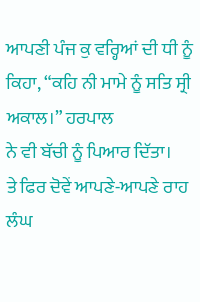ਆਪਣੀ ਪੰਜ ਕੁ ਵਰ੍ਹਿਆਂ ਦੀ ਧੀ ਨੂੰ ਕਿਹਾ, “ਕਹਿ ਨੀ ਮਾਮੇ ਨੂੰ ਸਤਿ ਸ੍ਰੀ ਅਕਾਲ।” ਹਰਪਾਲ
ਨੇ ਵੀ ਬੱਚੀ ਨੂੰ ਪਿਆਰ ਦਿੱਤਾ।
ਤੇ ਫਿਰ ਦੋਵੇਂ ਆਪਣੇ-ਆਪਣੇ ਰਾਹ ਲੰਘ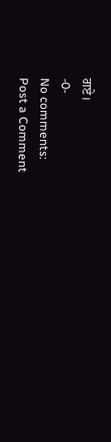ਗਏ।
-0-
No comments:
Post a Comment